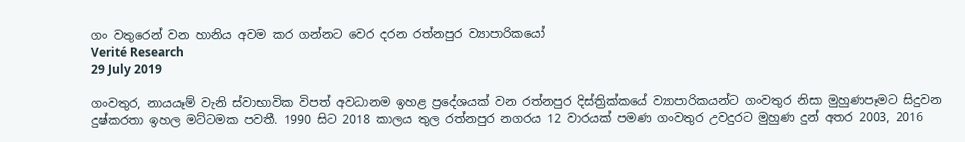ගං වතුරෙන් වන හානිය අවම කර ගන්නට වෙර දරන රත්නපුර ව්‍යාපාරිකයෝ
Verité Research
29 July 2019

ගංවතුර, නායයෑම් වැනි ස්වාභාවික විපත් අවධානම ඉහළ ප්‍රදේශයක් වන රත්නපුර දිස්ත්‍රික්කයේ ව්‍යාපාරිකයන්ට ගංවතුර නිසා මුහුණපෑමට සිදුවන දුෂ්කරතා ඉහල මට්ටමක පවතී. 1990 සිට 2018 කාලය තුල රත්නපුර නගරය 12 වාරයක් පමණ ගංවතුර උවදුරට මුහුණ දුන් අතර 2003, 2016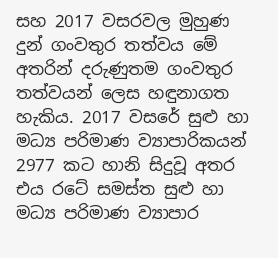සහ 2017 වසරවල මුහුණ දුන් ගංවතුර තත්වය මේ අතරින් දරුණුතම ගංවතුර තත්වයන් ලෙස හඳුනාගත හැකිය. 2017 වසරේ සුළු හා මධ්‍ය පරිමාණ ව්‍යාපාරිකයන්  2977 කට හානි සිදුවූ අතර එය රටේ සමස්ත සුළු හා මධ්‍ය පරිමාණ ව්‍යාපාර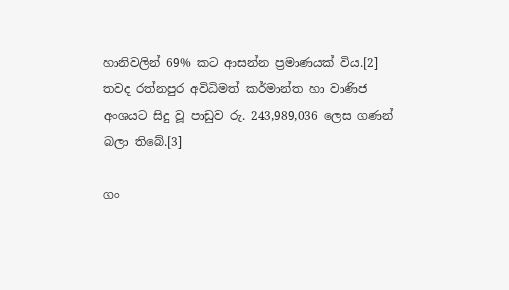හානිවලින් 69% කට ආසන්න ප්‍රමාණයක් විය.[2] තවද රත්නපුර අවිධිමත් කර්මාන්ත හා වාණිජ අංශයට සිදු වූ පාඩුව රු. 243,989,036 ලෙස ගණන් බලා තිබේ.[3]

ගං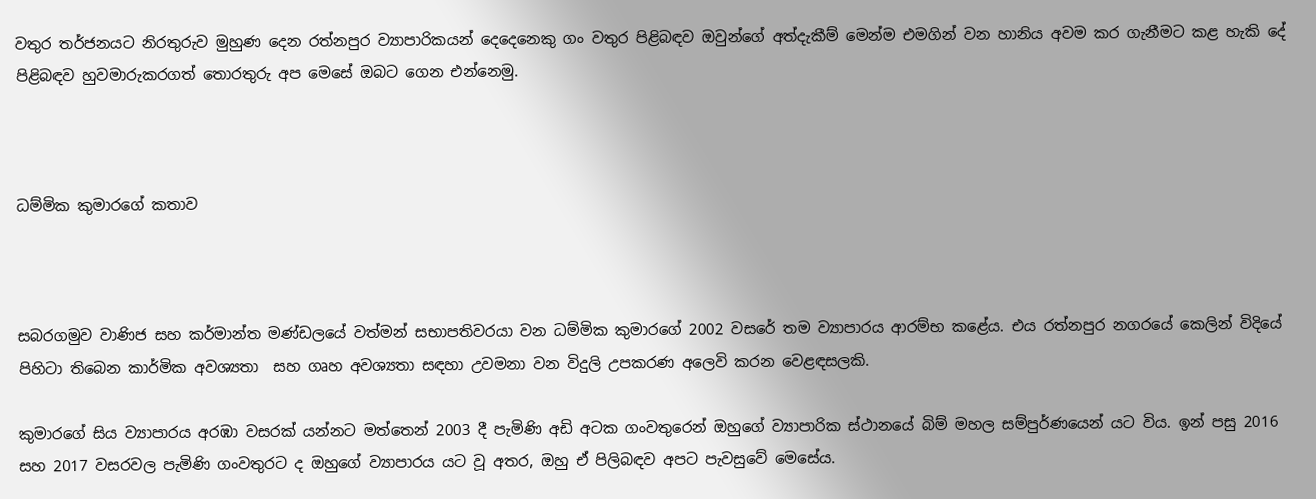වතුර තර්ජනයට නිරතුරුව මුහුණ දෙන රත්නපුර ව්‍යාපාරිකයන් දෙදෙනෙකු ගං වතුර පිළිබඳව ඔවුන්ගේ අත්දැකීම් මෙන්ම එමගින් වන හානිය අවම කර ගැනීමට කළ හැකි දේ පිළිබඳව හුවමාරුකරගත් තොරතුරු අප මෙසේ ඔබට ගෙන එන්නෙමු.



ධම්මික කුමාරගේ කතාව



සබරගමුව වාණිජ සහ කර්මාන්ත මණ්ඩලයේ වත්මන් සභාපතිවරයා වන ධම්මික කුමාරගේ 2002 වසරේ තම ව්‍යාපාරය ආරම්භ කළේය. එය රත්නපුර නගරයේ කෙලින් විදියේ පිහිටා තිබෙන කාර්මික අවශ්‍යතා  සහ ගෘහ අවශ්‍යතා සඳහා උවමනා වන විදුලි උපකරණ අලෙවි කරන වෙළඳසලකි.

කුමාරගේ සිය ව්‍යාපාරය අරඹා වසරක් යන්නට මත්තෙන් 2003 දී පැමිණි අඩි අටක ගංවතුරෙන් ඔහුගේ ව්‍යාපාරික ස්ථානයේ බිම් මහල සම්පුර්ණයෙන් යට විය. ඉන් පසු 2016 සහ 2017 වසරවල පැමිණි ගංවතුරට ද ඔහුගේ ව්‍යාපාරය යට වූ අතර, ඔහු ඒ පිලිබඳව අපට පැවසුවේ මෙසේය.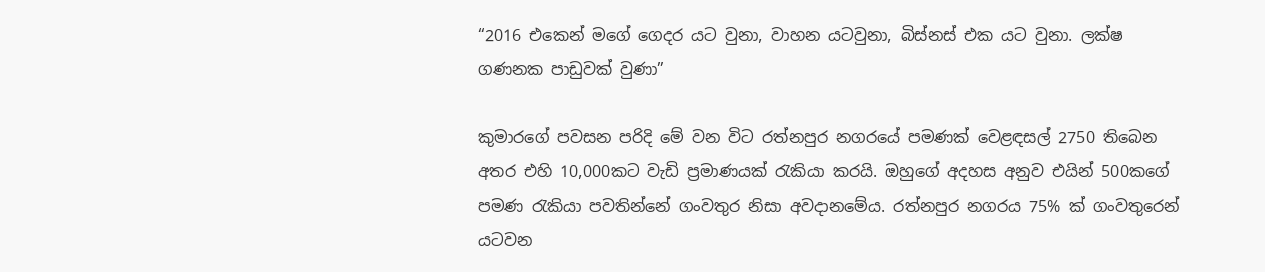“2016 එකෙන් මගේ ගෙදර යට වුනා, වාහන යටවුනා, බිස්නස් එක යට වුනා. ලක්ෂ ගණනක පාඩුවක් වුණා”

කුමාරගේ පවසන පරිදි මේ වන විට රත්නපුර නගරයේ පමණක් වෙළඳසල් 2750 තිබෙන අතර එහි 10,000කට වැඩි ප්‍රමාණයක් රැකියා කරයි. ඔහුගේ අදහස අනුව එයින් 500කගේ පමණ රැකියා පවතින්නේ ගංවතුර නිසා අවදානමේය. රත්නපුර නගරය 75% ක් ගංවතුරෙන් යටවන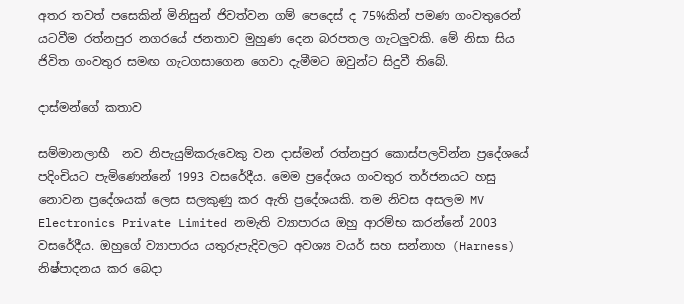අතර තවත් පසෙකින් මිනිසුන් ජිවත්වන ගම් පෙදෙස් ද 75%කින් පමණ ගංවතුරෙන් යටවීම රත්නපුර නගරයේ ජනතාව මුහුණ දෙන බරපතල ගැටලුවකි. මේ නිසා සිය ජිවිත ගංවතුර සමඟ ගැටගසාගෙන ගෙවා දැමීමට ඔවුන්ට සිදුවී තිබේ.

දාස්මන්ගේ කතාව

සම්මානලාභී  නව නිපැයුම්කරුවෙකු වන දාස්මන් රත්නපුර කොස්පලවින්න ප්‍රදේශයේ පදිංචියට පැමිණෙන්නේ 1993 වසරේදීය. මෙම ප්‍රදේශය ගංවතුර තර්ජනයට හසු නොවන ප්‍රදේශයක් ලෙස සලකුණු කර ඇති ප්‍රදේශයකි. තම නිවස අසලම MV Electronics Private Limited නමැති ව්‍යාපාරය ඔහු ආරම්භ කරන්නේ 2003 වසරේදීය. ඔහුගේ ව්‍යාපාරය යතුරුපැදිවලට අවශ්‍ය වයර් සහ සන්නාහ (Harness) නිෂ්පාදනය කර බෙදා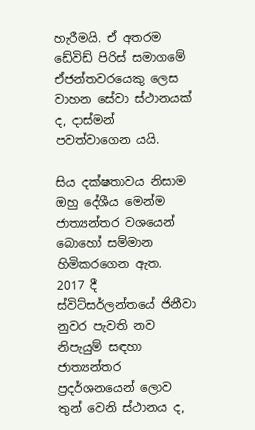හැරීමයි. ඒ අතරම ඩේවිඩ් පිරිස් සමාගමේ ඒජන්තවරයෙකු ලෙස වාහන සේවා ස්ථානයක් ද, දාස්මන් පවත්වාගෙන යයි.

සිය දක්ෂතාවය නිසාම ඔහු දේශීය මෙන්ම ජාත්‍යන්තර වශයෙන් බොහෝ සම්මාන හිමිකරගෙන ඇත. 2017 දී ස්විට්සර්ලන්තයේ ජිනීවා නුවර පැවති නව නිපැයුම් සඳහා  ජාත්‍යන්තර ප්‍රදර්ශනයෙන් ලොව තුන් වෙනි ස්ථානය ද,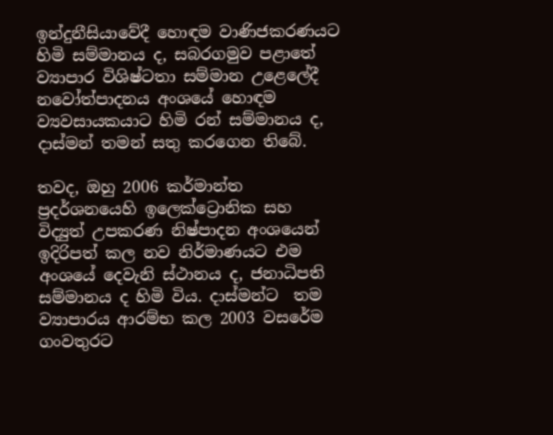ඉන්දුනීසියාවේදී හොඳම වාණිජකරණයට හිමි සම්මානය ද, සබරගමුව පළාතේ ව්‍යාපාර විශිෂ්ටතා සම්මාන උළෙලේදී නවෝත්පාදනය අංශයේ හොඳම ව්‍යවසායකයාට හිමි රන් සම්මානය ද, දාස්මන් තමන් සතු කරගෙන තිබේ.

තවද, ඔහු 2006 කර්මාන්ත ප්‍රදර්ශනයෙහි ඉලෙක්ට්‍රොනික සහ විද්‍යුත් උපකරණ නිෂ්පාදන අංශයෙන් ඉදිරිපත් කල නව නිර්මාණයට එම අංශයේ දෙවැනි ස්ථානය ද, ජනාධිපති සම්මානය ද හිමි විය. දාස්මන්ට  තම ව්‍යාපාරය ආරම්භ කල 2003 වසරේම ගංවතුරට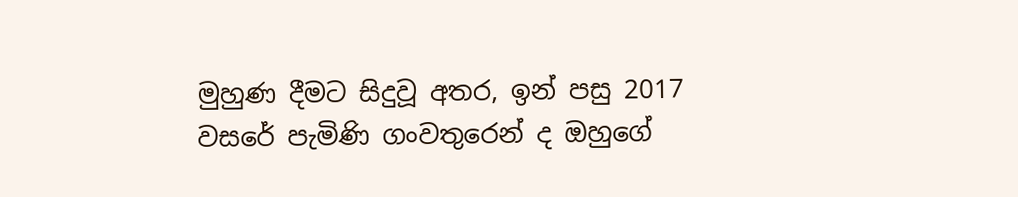මුහුණ දීමට සිදුවූ අතර, ඉන් පසු 2017 වසරේ පැමිණි ගංවතුරෙන් ද ඔහුගේ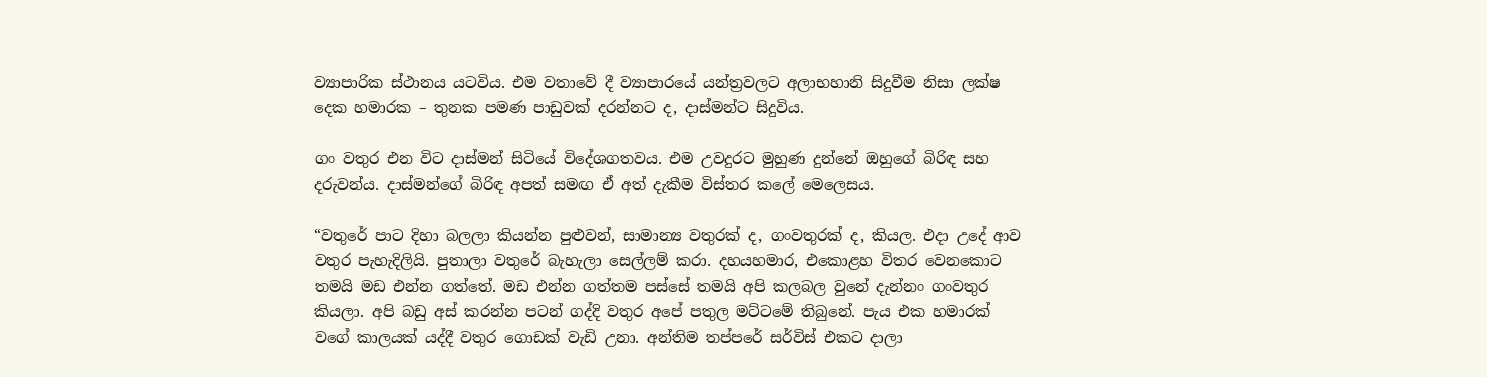ව්‍යාපාරික ස්ථානය යටවිය. එම වතාවේ දී ව්‍යාපාරයේ යන්ත්‍රවලට අලාභහානි සිදුවීම නිසා ලක්ෂ දෙක හමාරක – තුනක පමණ පාඩුවක් දරන්නට ද, දාස්මන්ට සිදුවිය.

ගං වතුර එන විට දාස්මන් සිටියේ විදේශගතවය. එම උවදුරට මුහුණ දුන්නේ ඔහුගේ බිරිඳ සහ දරුවන්ය. දාස්මන්ගේ බිරිඳ අපත් සමඟ ඒ අත් දැකීම විස්තර කලේ මෙලෙසය.

“වතුරේ පාට දිහා බලලා කියන්න පුළුවන්, සාමාන්‍ය වතුරක් ද, ගංවතුරක් ද, කියල. එදා උදේ ආව වතුර පැහැදිලියි. පුතාලා වතුරේ බැහැලා සෙල්ලම් කරා. දහයහමාර, එකොළහ විතර වෙනකොට තමයි මඩ එන්න ගත්තේ. මඩ එන්න ගත්තම පස්සේ තමයි අපි කලබල වුනේ දැන්නං ගංවතුර කියලා. අපි බඩු අස් කරන්න පටන් ගද්දි වතුර අපේ පතුල මට්ටමේ තිබුනේ. පැය එක හමාරක් වගේ කාලයක් යද්දී වතුර ගොඩක් වැඩි උනා. අන්තිම තප්පරේ සර්විස් එකට දාලා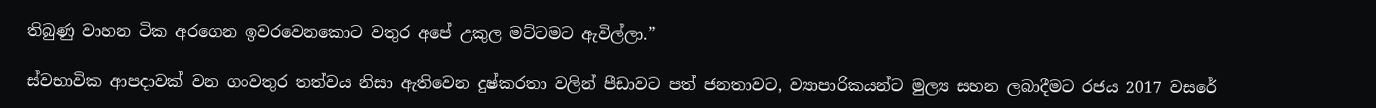තිබුණු වාහන ටික අරගෙන ඉවරවෙනකොට වතුර අපේ උකුල මට්ටමට ඇවිල්ලා.”

ස්වභාවික ආපදාවක් වන ගංවතුර තත්වය නිසා ඇතිවෙන දුෂ්කරතා වලින් පීඩාවට පත් ජනතාවට, ව්‍යාපාරිකයන්ට මුල්‍ය සහන ලබාදීමට රජය 2017 වසරේ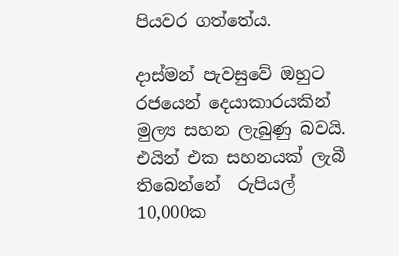පියවර ගත්තේය.

දාස්මන් පැවසුවේ ඔහුට රජයෙන් දෙයාකාරයකින් මුල්‍ය සහන ලැබුණු බවයි. එයින් එක සහනයක් ලැබී තිබෙන්නේ  රුපියල් 10,000ක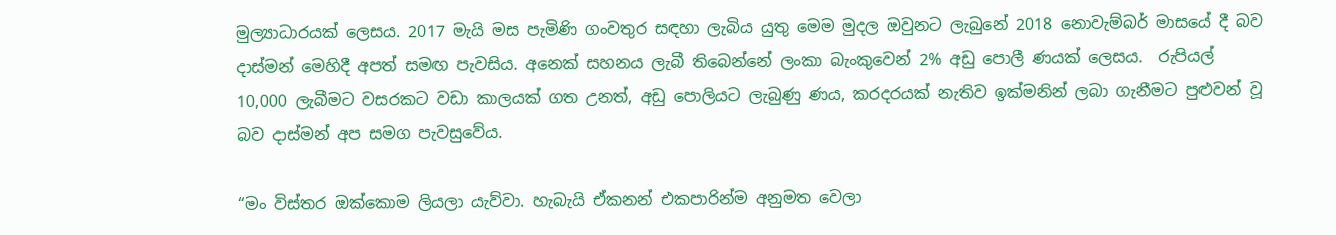මුල්‍යාධාරයක් ලෙසය. 2017 මැයි මස පැමිණි ගංවතුර සඳහා ලැබිය යුතු මෙම මුදල ඔවුනට ලැබුනේ 2018 නොවැම්බර් මාසයේ දී බව දාස්මන් මෙහිදී අපත් සමඟ පැවසිය. අනෙක් සහනය ලැබී තිබෙන්නේ ලංකා බැංකුවෙන් 2% අඩු පොලී ණයක් ලෙසය.  රුපියල් 10,000 ලැබීමට වසරකට වඩා කාලයක් ගත උනත්, අඩු පොලියට ලැබුණු ණය, කරදරයක් නැතිව ඉක්මනින් ලබා ගැනීමට පුළුවන් වූ බව දාස්මන් අප සමග පැවසුවේය.

“මං විස්තර ඔක්කොම ලියලා යැව්වා. හැබැයි ඒකනන් එකපාරින්ම අනුමත වෙලා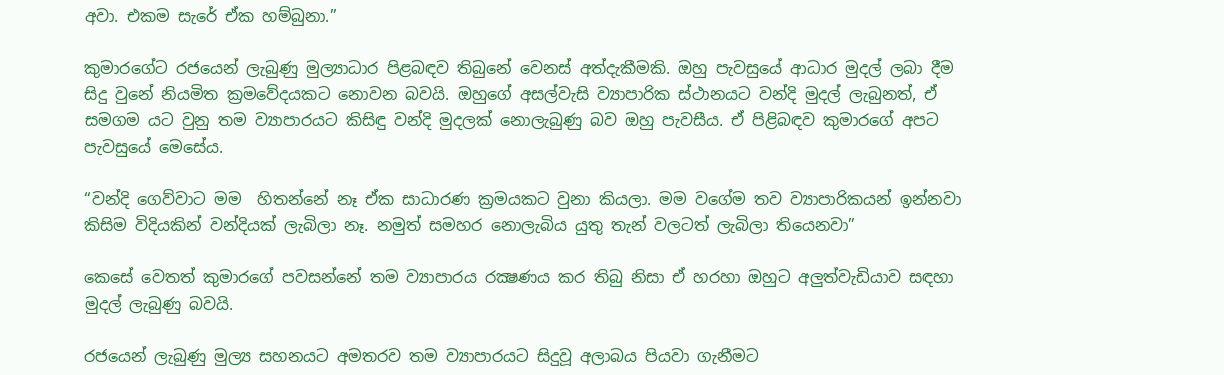අවා. එකම සැරේ ඒක හම්බුනා.”

කුමාරගේට රජයෙන් ලැබුණු මුල්‍යාධාර පිළබඳව තිබුනේ වෙනස් අත්දැකීමකි. ඔහු පැවසුයේ ආධාර මුදල් ලබා දීම සිදු වුනේ නියමිත ක්‍රමවේදයකට නොවන බවයි. ඔහුගේ අසල්වැසි ව්‍යාපාරික ස්ථානයට වන්දි මුදල් ලැබුනත්, ඒ සමගම යට වුනු තම ව්‍යාපාරයට කිසිඳු වන්දි මුදලක් නොලැබුණු බව ඔහු පැවසීය. ඒ පිළිබඳව කුමාරගේ අපට පැවසුයේ මෙසේය.

“වන්දි ගෙව්වාට මම  හිතන්නේ නෑ ඒක සාධාරණ ක්‍රමයකට වුනා කියලා. මම වගේම තව ව්‍යාපාරිකයන් ඉන්නවා කිසිම විදියකින් වන්දියක් ලැබිලා නෑ. නමුත් සමහර නොලැබිය යුතු තැන් වලටත් ලැබිලා තියෙනවා”

කෙසේ වෙතත් කුමාරගේ පවසන්නේ තම ව්‍යාපාරය රක්‍ෂණය කර තිබු නිසා ඒ හරහා ඔහුට අලුත්වැඩියාව සඳහා මුදල් ලැබුණු බවයි.

රජයෙන් ලැබුණු මුල්‍ය සහනයට අමතරව තම ව්‍යාපාරයට සිදුවූ අලාබය පියවා ගැනීමට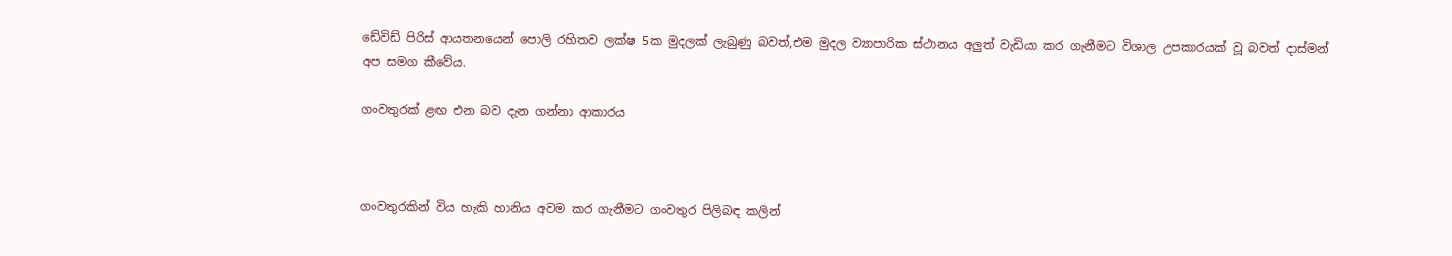ඩේවිඩ් පිරිස් ආයතනයෙන් පොලි රහිතව ලක්ෂ 5ක මුදලක් ලැබුණු බවත්,එම මුදල ව්‍යාපාරික ස්ථානය අලුත් වැඩියා කර ගැනීමට විශාල උපකාරයක් වූ බවත් දාස්මන් අප සමග කීවේය.

ගංවතුරක් ළඟ එන බව දැන ගන්නා ආකාරය



ගංවතුරකින් විය හැකි හානිය අවම කර ගැනීමට ගංවතුර පිලිබඳ කලින්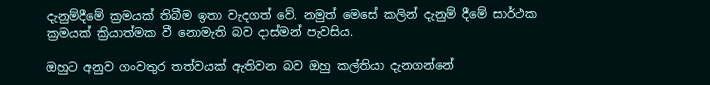දැනුම්දීමේ ක්‍රමයක් තිබීම ඉතා වැදගත් වේ. නමුත් මෙසේ කලින් දැනුම් දීමේ සාර්ථක ක්‍රමයක් ක්‍රියාත්මක වී නොමැති බව දාස්මන් පැවසිය.

ඔහුට අනුව ගංවතුර තත්වයක් ඇතිවන බව ඔහු කල්තියා දැනගන්නේ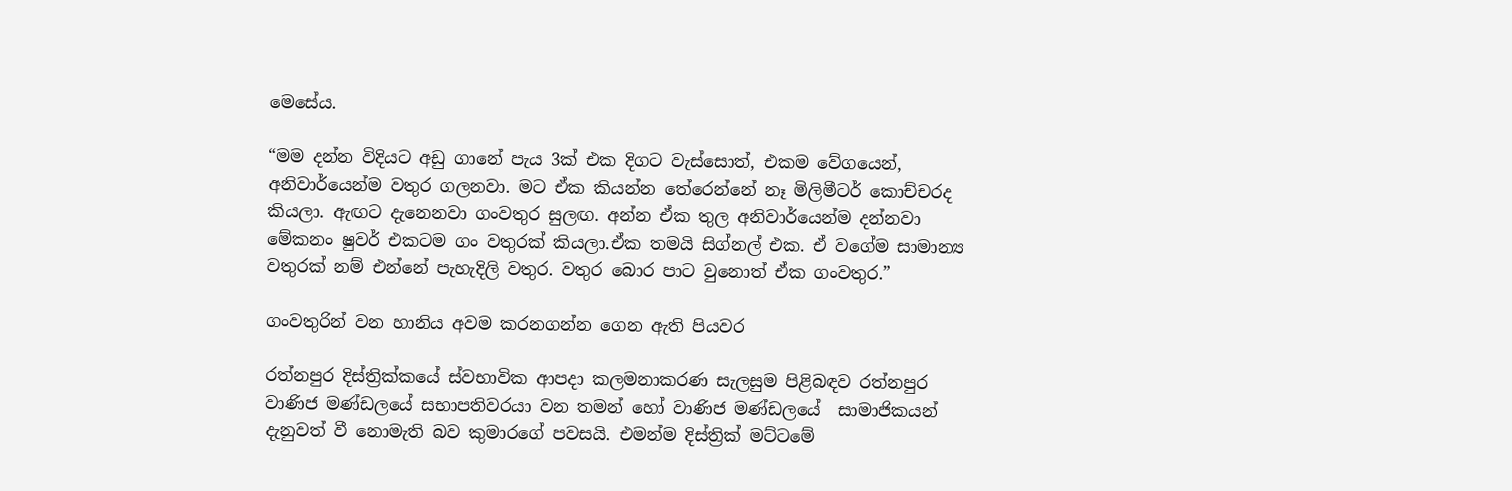මෙසේය.

“මම දන්න විදියට අඩු ගානේ පැය 3ක් එක දිගට වැස්සොත්, එකම වේගයෙන්, අනිවාර්යෙන්ම වතුර ගලනවා. මට ඒක කියන්න තේරෙන්නේ නෑ මිලිමීටර් කොච්චරද කියලා. ඇඟට දැනෙනවා ගංවතුර සුලඟ. අන්න ඒක තුල අනිවාර්යෙන්ම දන්නවා මේකනං ෂුවර් එකටම ගං වතුරක් කියලා.ඒක තමයි සිග්නල් එක. ඒ වගේම සාමාන්‍ය වතුරක් නම් එන්නේ පැහැදිලි වතුර. වතුර බොර පාට වුනොත් ඒක ගංවතුර.”

ගංවතුරින් වන හානිය අවම කරනගන්න ගෙන ඇති පියවර

රත්නපුර දිස්ත්‍රික්කයේ ස්වභාවික ආපදා කලමනාකරණ සැලසුම පිළිබඳව රත්නපුර වාණිජ මණ්ඩලයේ සභාපතිවරයා වන තමන් හෝ වාණිජ මණ්ඩලයේ  සාමාජිකයන් දැනුවත් වී නොමැති බව කුමාරගේ පවසයි. එමන්ම දිස්ත්‍රික් මට්ටමේ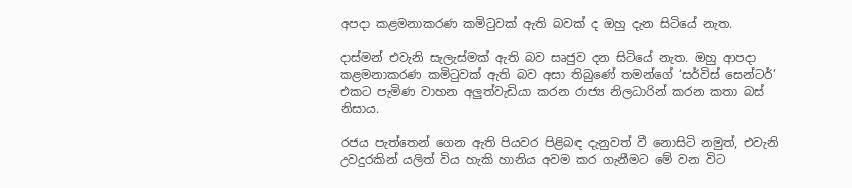අපදා කළමනාකරණ කමිටුවක් ඇති බවක් ද ඔහු දැන සිටියේ නැත.

දාස්මන් එවැනි සැලැස්මක් ඇති බව සෘජුව දන සිටියේ නැත. ඔහු ආපදා කළමනාකරණ කමිටුවක් ඇති බව අසා තිබුණේ තමන්ගේ ‘සර්විස් සෙන්ටර්’ එකට පැමිණ වාහන අලුත්වැඩියා කරන රාජ්‍ය නිලධාරින් කරන කතා බස් නිසාය.

රජය පැත්තෙන් ගෙන ඇති පියවර පිළිබඳ දැනුවත් වී නොසිටි නමුත්, එවැනි උවදුරකින් යලිත් විය හැකි හානිය අවම කර ගැනීමට මේ වන විට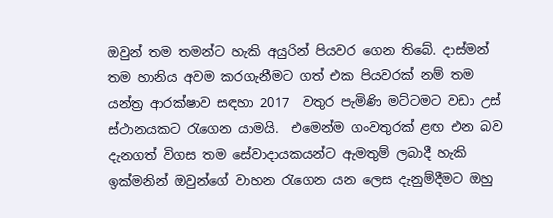ඔවුන් තම තමන්ට හැකි අයුරින් පියවර ගෙන තිබේ. දාස්මන් තම හානිය අවම කරගැනීමට ගත් එක පියවරක් නම් තම යන්ත්‍ර ආරක්ෂාව සඳහා 2017  වතුර පැමිණි මට්ටමට වඩා උස් ස්ථානයකට රැගෙන යාමයි.  එමෙන්ම ගංවතුරක් ළඟ එන බව දැනගත් විගස තම සේවාදායකයන්ට ඇමතුම් ලබාදී හැකි ඉක්මනින් ඔවුන්ගේ වාහන රැගෙන යන ලෙස දැනුම්දීමට ඔහු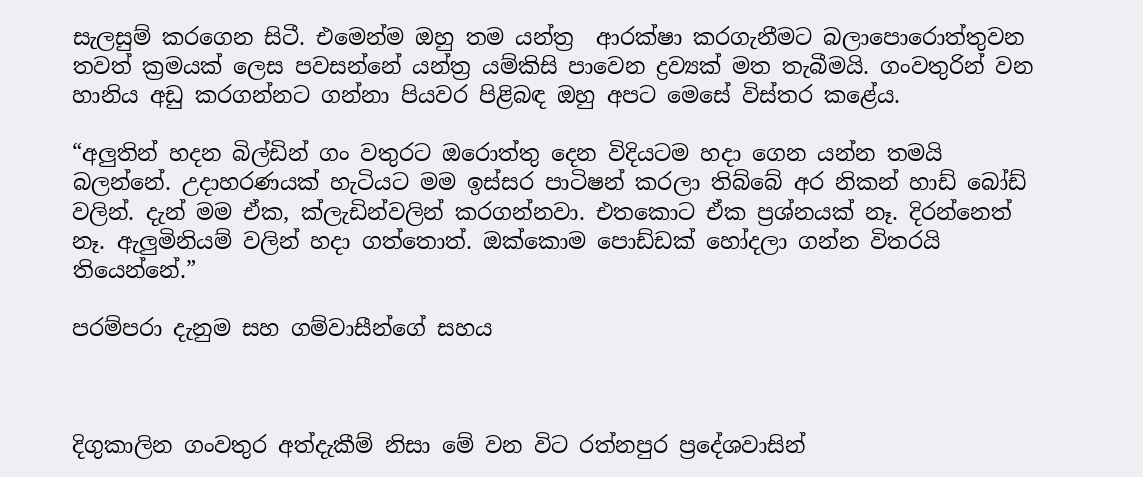සැලසුම් කරගෙන සිටී. එමෙන්ම ඔහු තම යන්ත්‍ර  ආරක්ෂා කරගැනීමට බලාපොරොත්තුවන තවත් ක්‍රමයක් ලෙස පවසන්නේ යන්ත්‍ර යම්කිසි පාවෙන ද්‍රව්‍යක් මත තැබීමයි. ගංවතුරින් වන හානිය අඩු කරගන්නට ගන්නා පියවර පිළිබඳ ඔහු අපට මෙසේ විස්තර කළේය.

“අලුතින් හදන බිල්ඩින් ගං වතුරට ඔරොත්තු දෙන විදියටම හදා ගෙන යන්න තමයි බලන්නේ. උදාහරණයක් හැටියට මම ඉස්සර පාටිෂන් කරලා තිබ්බේ අර නිකන් හාඩ් බෝඩ් වලින්. දැන් මම ඒක, ක්ලැඩින්වලින් කරගන්නවා. එතකොට ඒක ප්‍රශ්නයක් නෑ. දිරන්නෙත් නෑ. ඇලුමිනියම් වලින් හදා ගත්තොත්. ඔක්කොම පොඩ්ඩක් හෝදලා ගන්න විතරයි තියෙන්නේ.”

පරම්පරා දැනුම සහ ගම්වාසීන්ගේ සහය



දිගුකාලින ගංවතුර අත්දැකීම් නිසා මේ වන විට රත්නපුර ප්‍රදේශවාසින්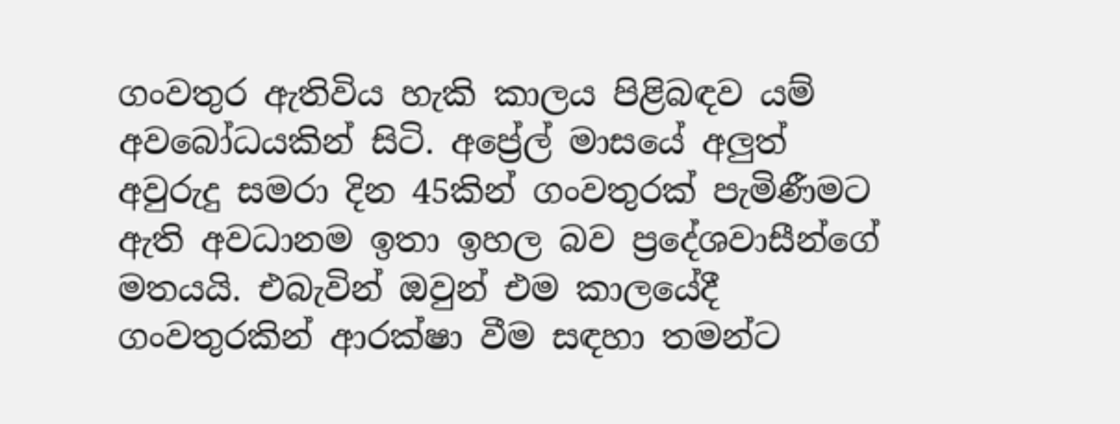ගංවතුර ඇතිවිය හැකි කාලය පිළිබඳව යම් අවබෝධයකින් සිටි. අප්‍රේල් මාසයේ අලුත් අවුරුදු සමරා දින 45කින් ගංවතුරක් පැමිණීමට ඇති අවධානම ඉතා ඉහල බව ප්‍රදේශවාසීන්ගේ මතයයි. එබැවින් ඔවුන් එම කාලයේදී ගංවතුරකින් ආරක්ෂා වීම සඳහා තමන්ට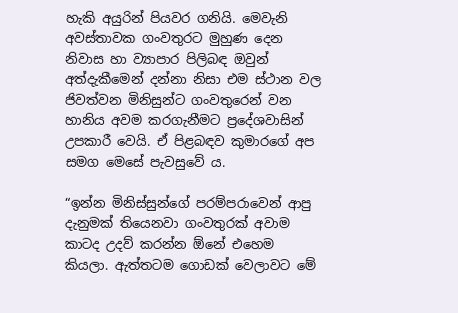හැකි අයුරින් පියවර ගනියි. මෙවැනි අවස්තාවක ගංවතුරට මුහුණ දෙන නිවාස හා ව්‍යාපාර පිලිබඳ ඔවුන් අත්දැකීමෙන් දන්නා නිසා එම ස්ථාන වල ජිවත්වන මිනිසුන්ට ගංවතුරෙන් වන හානිය අවම කරගැනීමට ප්‍රදේශවාසින් උපකාරී වෙයි. ඒ පිළබඳව කුමාරගේ අප සමග මෙසේ පැවසුවේ ය.

“ඉන්න මිනිස්සුන්ගේ පරම්පරාවෙන් ආපු දැනුමක් තියෙනවා ගංවතුරක් අවාම කාටද උදව් කරන්න ඕනේ එහෙම කියලා. ඇත්තටම ගොඩක් වෙලාවට මේ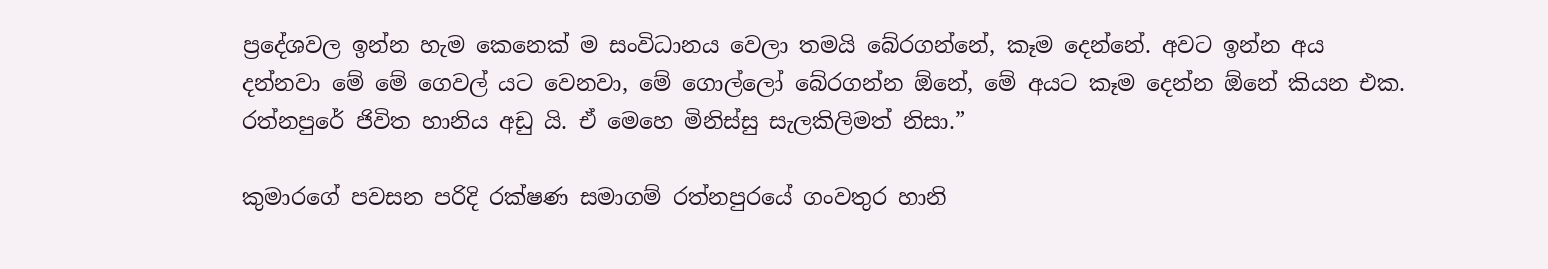ප්‍රදේශවල ඉන්න හැම කෙනෙක් ම සංවිධානය වෙලා තමයි බේරගන්නේ, කෑම දෙන්නේ. අවට ඉන්න අය දන්නවා මේ මේ ගෙවල් යට වෙනවා, මේ ගොල්ලෝ බේරගන්න ඕනේ, මේ අයට කෑම දෙන්න ඕනේ කියන එක. රත්නපුරේ ජිවිත හානිය අඩු යි. ඒ මෙහෙ මිනිස්සු සැලකිලිමත් නිසා.”

කුමාරගේ පවසන පරිදි රක්ෂණ සමාගම් රත්නපුරයේ ගංවතුර හානි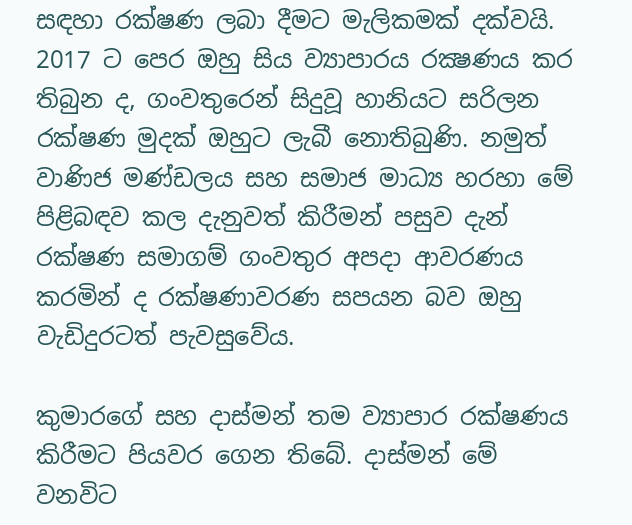සඳහා රක්ෂණ ලබා දීමට මැලිකමක් දක්වයි. 2017 ට පෙර ඔහු සිය ව්‍යාපාරය රක්‍ෂණය කර තිබුන ද, ගංවතුරෙන් සිදුවූ හානියට සරිලන රක්ෂණ මුදක් ඔහුට ලැබී නොතිබුණි. නමුත් වාණිජ මණ්ඩලය සහ සමාජ මාධ්‍ය හරහා මේ පිළිබඳව කල දැනුවත් කිරීමන් පසුව දැන් රක්ෂණ සමාගම් ගංවතුර අපදා ආවරණය කරමින් ද රක්ෂණාවරණ සපයන බව ඔහු වැඩිදුරටත් පැවසුවේය.

කුමාරගේ සහ දාස්මන් තම ව්‍යාපාර රක්ෂණය කිරීමට පියවර ගෙන තිබේ. දාස්මන් මේ වනවිට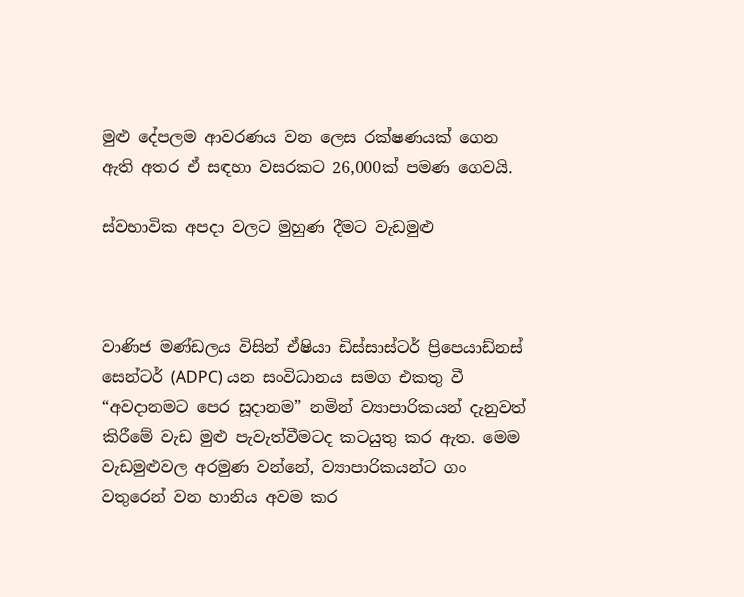මුළු දේපලම ආවරණය වන ලෙස රක්ෂණයක් ගෙන ඇති අතර ඒ සඳහා වසරකට 26,000ක් පමණ ගෙවයි.

ස්වභාවික අපදා වලට මුහුණ දීමට වැඩමුළු



වාණිජ මණ්ඩලය විසින් ඒෂියා ඩිස්සාස්ටර් ප්‍රිපෙයාඩ්නස් සෙන්ටර් (ADPC) යන සංවිධානය සමග එකතු වී “අවදානමට පෙර සූදානම” නමින් ව්‍යාපාරිකයන් දැනුවත් කිරීමේ වැඩ මුළු පැවැත්වීමටද කටයුතු කර ඇත. මෙම වැඩමුළුවල අරමුණ වන්නේ, ව්‍යාපාරිකයන්ට ගං වතුරෙන් වන හානිය අවම කර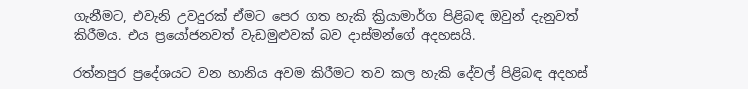ගැනීමට, එවැනි උවදුරක් ඒමට පෙර ගත හැකි ක්‍රියාමාර්ග පිළිබඳ ඔවුන් දැනුවත් කිරීමය. එය ප්‍රයෝජනවත් වැඩමුළුවක් බව දාස්මන්ගේ අදහසයි.

රත්නපුර ප්‍රදේශයට වන හානිය අවම කිරීමට තව කල හැකි දේවල් පිළිබඳ අදහස්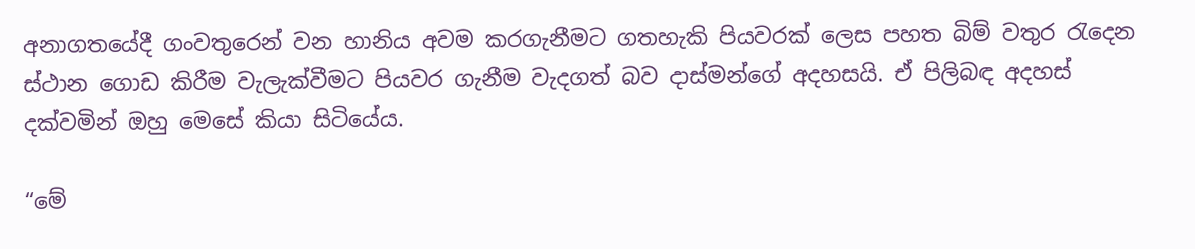අනාගතයේදී ගංවතුරෙන් වන හානිය අවම කරගැනීමට ගතහැකි පියවරක් ලෙස පහත බිම් වතුර රැදෙන ස්ථාන ගොඩ කිරීම වැලැක්වීමට පියවර ගැනීම වැදගත් බව දාස්මන්ගේ අදහසයි. ඒ පිලිබඳ අදහස් දක්වමින් ඔහු මෙසේ කියා සිටියේය.

“මේ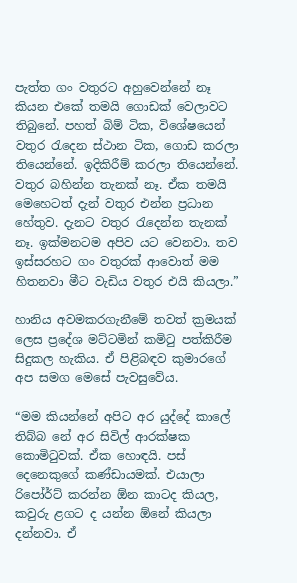පැත්ත ගං වතුරට අහුවෙන්නේ නෑ කියන එකේ තමයි ගොඩක් වෙලාවට තිබුනේ. පහත් බිම් ටික, විශේෂයෙන් වතුර රැදෙන ස්ථාන ටික, ගොඩ කරලා තියෙන්නේ. ඉදිකිරීම් කරලා තියෙන්නේ. වතුර බහින්න තැනක් නෑ. ඒක තමයි මෙහෙටත් දැන් වතුර එන්න ප්‍රධාන හේතුව. දැනට වතුර රැදෙන්න තැනක් නෑ. ඉක්මනටම අපිව යට වෙනවා. තව ඉස්සරහට ගං වතුරක් ආවොත් මම හිතනවා මීට වැඩිය වතුර එයි කියලා.”

හානිය අවමකරගැනීමේ තවත් ක්‍රමයක් ලෙස ප්‍රදේශ මට්ටමින් කමිටු පත්කිරීම සිදුකල හැකිය. ඒ පිළිබඳව කුමාරගේ අප සමග මෙසේ පැවසුවේය.

“මම කියන්නේ අපිට අර යුද්දේ කාලේ තිබ්බ නේ අර සිවිල් ආරක්ෂක කොමිටුවක්. ඒක හොඳයි. පස් දෙනෙකුගේ කණ්ඩායමක්. එයාලා රිපෝර්ට් කරන්න ඕන කාටද කියල, කවුරු ළගට ද යන්න ඕනේ කියලා දන්නවා. ඒ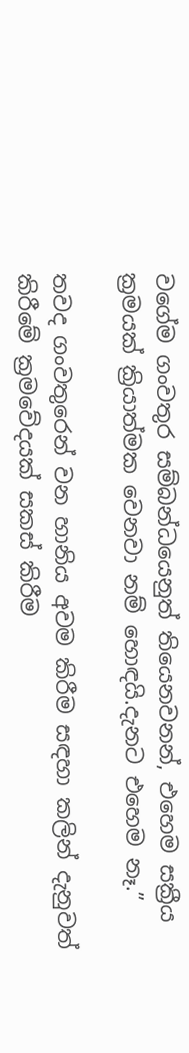වගේම ගංවතුර සම්බන්ධයෙනුත් තියෙනවනන්, එහෙම සක්‍රීය  ක්‍රමයක් ක්‍රියාත්මක වෙනවා නම් හොඳයි.දැනට එහෙම නෑ.”

තවද ගංවතුරෙන් වන හානිය අවම කිරීම සඳහා කලින් දැනුවත් කිරීමේ ක්‍රමවේදයක් සකස් කිරීම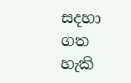සදහා ගත හැකි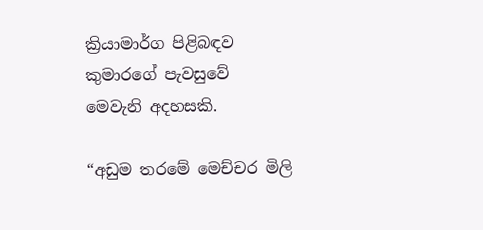ක්‍රියාමාර්ග පිළිබඳව කුමාරගේ පැවසුවේ මෙවැනි අදහසකි.

“අඩුම තරමේ මෙච්චර මිලි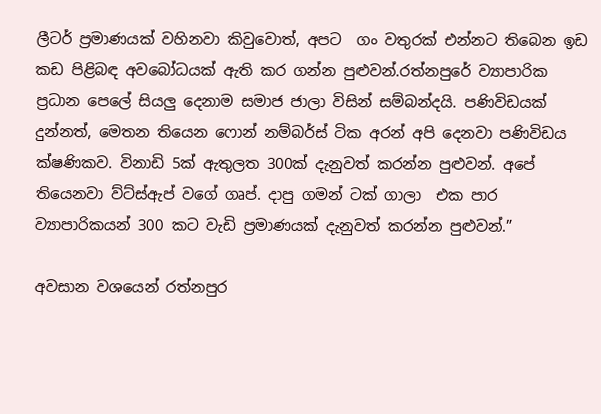ලීටර් ප්‍රමාණයක් වහිනවා කිවුවොත්, අපට  ගං වතුරක් එන්නට තිබෙන ඉඩ කඩ පිළිබඳ අවබෝධයක් ඇති කර ගන්න පුළුවන්.රත්නපුරේ ව්‍යාපාරික ප්‍රධාන පෙලේ සියලු දෙනාම සමාජ ජාලා විසින් සම්බන්දයි. පණිවිඩයක් දුන්නත්, මෙතන තියෙන ෆොන් නම්බර්ස් ටික අරන් අපි දෙනවා පණිවිඩය ක්ෂණිකව. විනාඩි 5ක් ඇතුලත 300ක් දැනුවත් කරන්න පුළුවන්. අපේ තියෙනවා ව්ට්ස්ඇප් වගේ ගෘප්. දාපු ගමන් ටක් ගාලා  එක පාර ව්‍යාපාරිකයන් 300 කට වැඩි ප්‍රමාණයක් දැනුවත් කරන්න පුළුවන්.”

අවසාන වශයෙන් රත්නපුර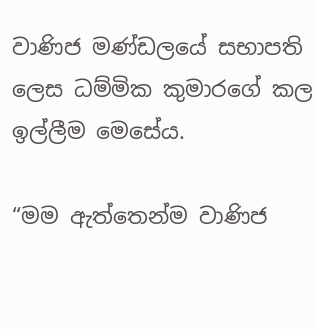වාණිජ මණ්ඩලයේ සභාපති ලෙස ධම්මික කුමාරගේ කල ඉල්ලීම මෙසේය.

“මම ඇත්තෙන්ම වාණිජ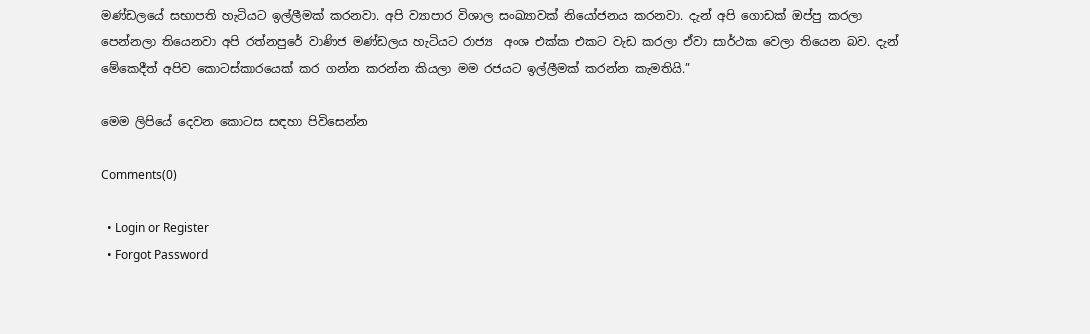මණ්ඩලයේ සභාපති හැටියට ඉල්ලීමක් කරනවා. අපි ව්‍යාපාර විශාල සංඛ්‍යාවක් නියෝජනය කරනවා. දැන් අපි ගොඩක් ඔප්පු කරලා පෙන්නලා තියෙනවා අපි රත්නපුරේ වාණිජ මණ්ඩලය හැටියට රාජ්‍ය  අංශ එක්ක එකට වැඩ කරලා ඒවා සාර්ථක වෙලා තියෙන බව. දැන් මේකෙදීත් අපිව කොටස්කාරයෙක් කර ගන්න කරන්න කියලා මම රජයට ඉල්ලීමක් කරන්න කැමතියි.”

මෙම ලිපියේ දෙවන කොටස සඳහා පිවිසෙන්න

Comments(0)

  • Login or Register
  • Forgot Password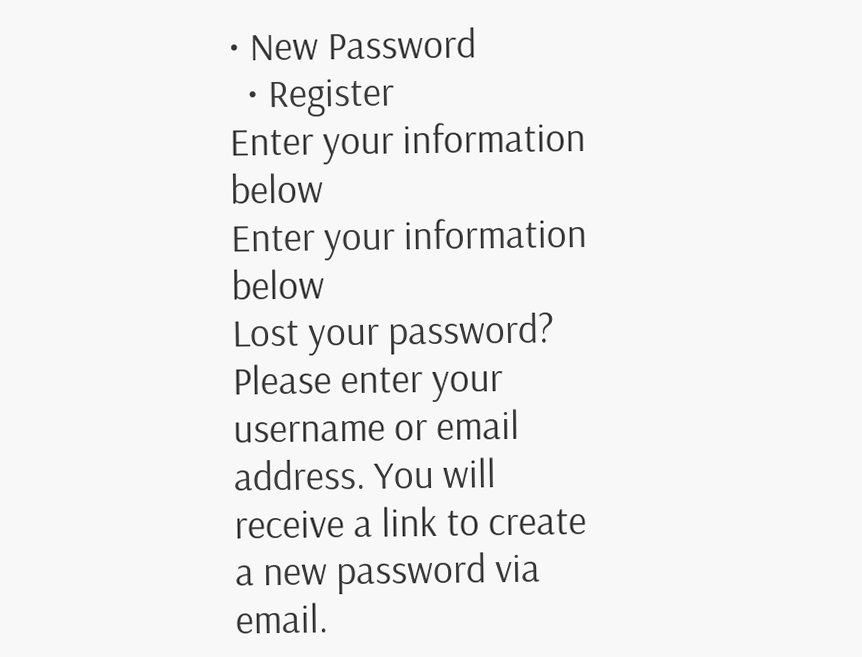• New Password
  • Register
Enter your information below
Enter your information below
Lost your password? Please enter your username or email address. You will receive a link to create a new password via email.